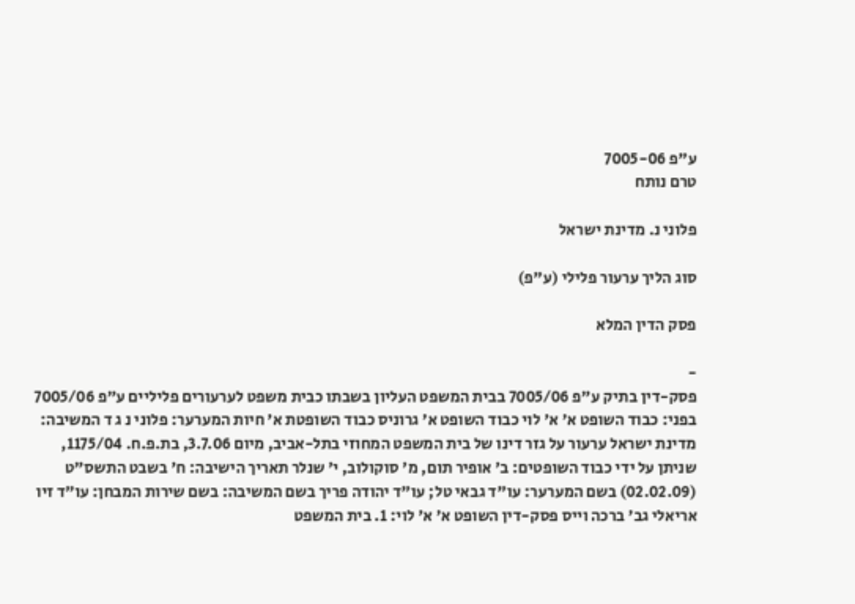ע"פ 7005-06
טרם נותח

פלוני נ. מדינת ישראל

סוג הליך ערעור פלילי (ע"פ)

פסק הדין המלא

-
פסק-דין בתיק ע"פ 7005/06 בבית המשפט העליון בשבתו כבית משפט לערעורים פליליים ע"פ 7005/06 בפני: כבוד השופט א' א' לוי כבוד השופט א' גרוניס כבוד השופטת א' חיות המערער: פלוני נ ג ד המשיבה: מדינת ישראל ערעור על גזר דינו של בית המשפט המחוזי בתל-אביב, מיום 3.7.06, בת.פ.ח. 1175/04, שניתן על ידי כבוד השופטים: ב' אופיר תום, מ' סוקולוב, י' שנלר תאריך הישיבה: ח' בשבט התשס"ט (02.02.09) בשם המערער: עו"ד גבאי טל; עו"ד יהודה פריך בשם המשיבה: בשם שירות המבחן: עו"ד זיו אריאלי גב' ברכה וייס פסק-דין השופט א' א' לוי: 1. בית המשפט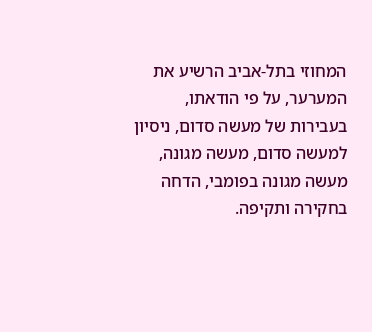המחוזי בתל-אביב הרשיע את המערער, על פי הודאתו, בעבירות של מעשה סדום, ניסיון למעשה סדום, מעשה מגונה, מעשה מגונה בפומבי, הדחה בחקירה ותקיפה.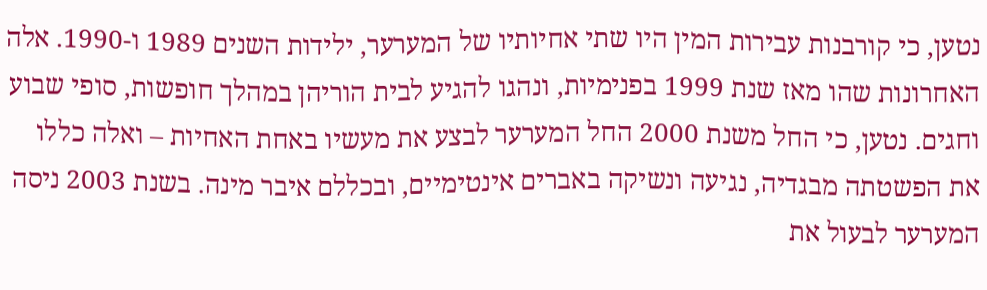נטען, כי קורבנות עבירות המין היו שתי אחיותיו של המערער, ילידות השנים 1989 ו-1990. אלה האחרונות שהו מאז שנת 1999 בפנימיות, ונהגו להגיע לבית הוריהן במהלך חופשות, סופי שבוע וחגים. נטען, כי החל משנת 2000 החל המערער לבצע את מעשיו באחת האחיות – ואלה כללו את הפשטתה מבגדיה, נגיעה ונשיקה באברים אינטימיים, ובכללם איבר מינה. בשנת 2003 ניסה המערער לבעול את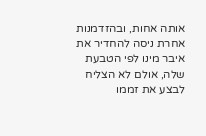אותה אחות, ובהזדמנות אחרת ניסה להחדיר את איבר מינו לפי הטבעת שלה, אולם לא הצליח לבצע את זממו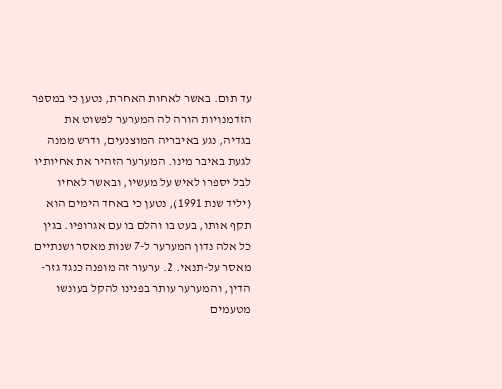עד תום. באשר לאחות האחרת, נטען כי במספר הזדמנויות הורה לה המערער לפשוט את בגדיה, נגע באיבריה המוצנעים, ודרש ממנה לגעת באיבר מינו. המערער הזהיר את אחיותיו לבל יספרו לאיש על מעשיו, ובאשר לאחיו (יליד שנת 1991), נטען כי באחד הימים הוא תקף אותו, בעט בו והלם בו עם אגרופיו. בגין כל אלה נדון המערער ל-7 שנות מאסר ושנתיים מאסר על-תנאי. 2. ערעור זה מופנה כנגד גזר-הדין, והמערער עותר בפנינו להקל בעונשו מטעמים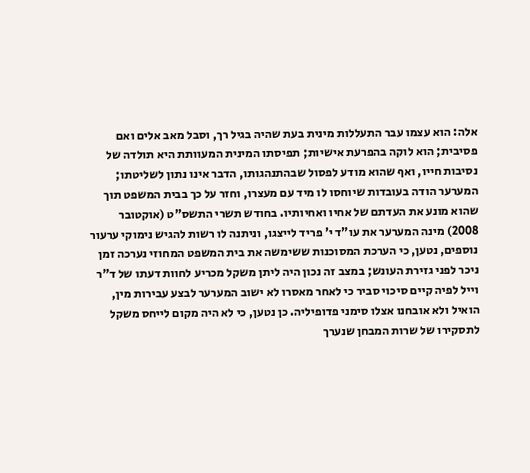אלה: הוא עצמו עבר התעללות מינית בעת שהיה בגיל רך, וסבל מאב אלים ואם פסיבית; הוא לוקה בהפרעת אישיות; תפיסתו המינית המעוותת היא תולדה של נסיבות חייו, ואף שהוא מודע לפסול שבהתנהגותו, הדבר אינו נתון לשליטתו; המערער הודה בעובדות שיוחסו לו מיד עם מעצרו, וחזר על כך בבית המשפט תוך שהוא מונע את העדתם של אחיו ואחיותיו. בחודש תשרי התשס"ט (אוקטובר 2008) מינה המערער את עו"ד י' פריד לייצגו, וניתנה לו רשות להגיש נימוקי ערעור נוספים, נטען, כי הערכת המסוכנות ששימשה את בית המשפט המחוזי נערכה זמן ניכר לפני גזירת העונש; במצב זה נכון היה ליתן משקל מכריע לחוות דעתו של ד"ר וייל לפיה קיים סיכוי סביר כי לאחר מאסרו לא ישוב המערער לבצע עבירות מין, הואיל ולא אובחנו אצלו סימני פדופיליה. כן נטען, כי לא היה מקום לייחס משקל לתסקירו של שרות המבחן שנערך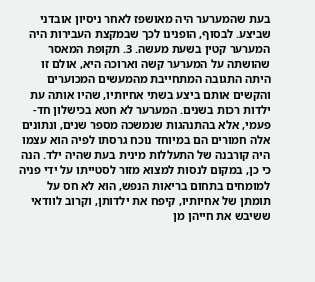בעת שהמערער היה מאושפז לאחר ניסיון אובדני שביצע. לבסוף, הופנינו לכך שבמקצת העבירות היה המערער קטין בשעת מעשה. 3. תקופת המאסר שהושתה על המערער קשה וארוכה היא, אולם זו היתה התגובה המתחייבת מהמעשים המכוערים והקשים אותם ביצע בשתי אחיותיו, שהיו אותה עת ילדות רכות בשנים. המערער לא חטא בכישלון חד-פעמי, אלא בהתנהגות שנמשכה מספר שנים, ונתונים אלה חמורים הם במיוחד נוכח גרסתו לפיה הוא עצמו היה קורבנה של התעללות מינית בעת שהיה ילד. הנה כי כן, במקום לנסות למצוא מזור לסטייתו על ידי פניה למומחים בתחום בריאות הנפש, הוא לא חס על תומתן של אחיותיו, קיפח את ילדותן, וקרוב לוודאי ששיבש את חייהן מן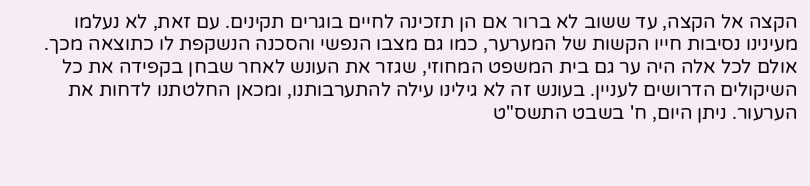הקצה אל הקצה, עד ששוב לא ברור אם הן תזכינה לחיים בוגרים תקינים. עם זאת, לא נעלמו מעינינו נסיבות חייו הקשות של המערער, כמו גם מצבו הנפשי והסכנה הנשקפת לו כתוצאה מכך. אולם לכל אלה היה ער גם בית המשפט המחוזי, שגזר את העונש לאחר שבחן בקפידה את כל השיקולים הדרושים לעניין. בעונש זה לא גילינו עילה להתערבותנו, ומכאן החלטתנו לדחות את הערעור. ניתן היום, ח' בשבט התשס"ט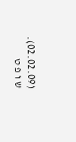(02.02.09). ש ו פ ט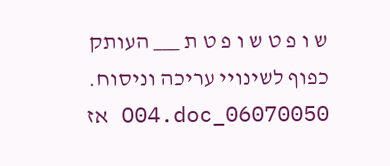ש ו פ ט ש ו פ ט ת ___ העותק כפוף לשינויי עריכה וניסוח. 06070050_O04.doc אז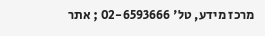מרכז מידע, טל' 02-6593666 ; אתר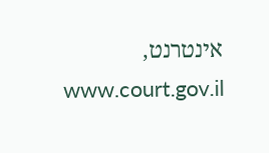אינטרנט, www.court.gov.il